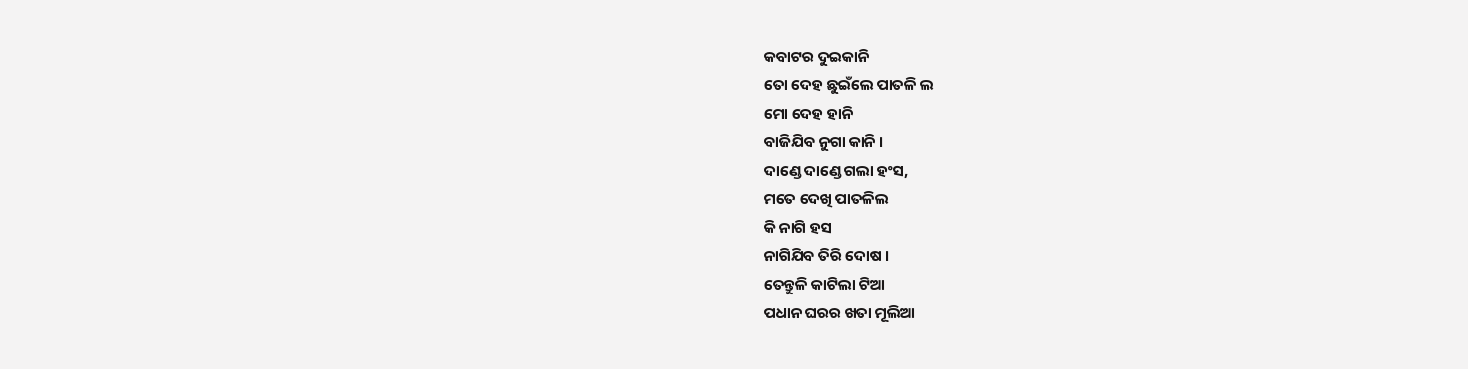କବାଟର ଦୁଇକାନି
ତୋ ଦେହ ଛୁଇଁଲେ ପାତଳି ଲ
ମୋ ଦେହ ହାନି
ବାଜିଯିବ ନୁଗା କାନି ।
ଦାଣ୍ଡେ ଦାଣ୍ଡେ ଗଲା ହଂସ,
ମତେ ଦେଖି ପାତଳିଲ
କି ନାଗି ହସ
ନାଗିଯିବ ତିରି ଦୋଷ ।
ତେନ୍ତୁଳି କାଟିଲା ଟିଆ
ପଧାନ ଘରର ଖତା ମୂଲିଆ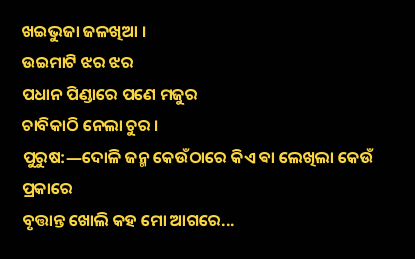ଖଇଭୁଜା ଜଳଖିଆ ।
ଉଇମାଟି ଝର ଝର
ପଧାନ ପିଣ୍ଡାରେ ପଣେ ମଜୁର
ଚାବିକାଠି ନେଲା ଚୁର ।
ପୁରୁଷ:―ଦୋଳି ଜନ୍ମ କେଉଁଠାରେ କିଏ ଵା ଲେଖିଲା କେଉଁ ପ୍ରକାରେ
ବୃତ୍ତାନ୍ତ ଖୋଲି କହ ମୋ ଆଗରେ...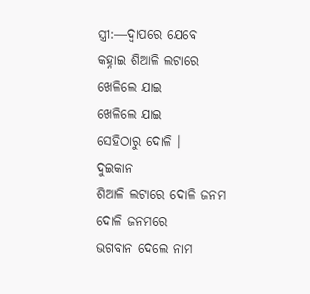ସ୍ତ୍ରୀ:―ଦ୍ଵାପରେ ଯେବେ
କହ୍ନାଇ ଶିଆଳି ଲଟାରେ
ଖେଳିଲେ ଯାଇ
ଖେଳିଲେ ଯାଇ
ସେହିଠାରୁ ଦୋଳି ।
ଦୁଇକାନ
ଶିଆଳି ଲଟାରେ ଦୋଳି ଜନମ
ଦୋଳି ଜନମରେ
ଭଗବାନ ଦେଲେ ନାମ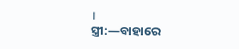।
ସ୍ତ୍ରୀ:―ବାହାରେ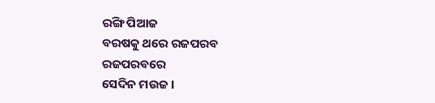ରଙ୍ଗି ପିଆଜ
ବରଷକୁ ଥରେ ରଜପରବ
ରଜପରବରେ
ସେଦିନ ମଉଜ ।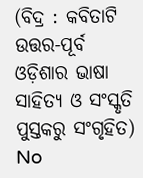(ବିଦ୍ର : କବିତାଟି ଉତ୍ତର-ପୂର୍ବ ଓଡ଼ିଶାର ଭାଷା ସାହିତ୍ୟ ଓ ସଂସ୍କୃତି ପୁସ୍ତକରୁ ସଂଗୃହିତ)
No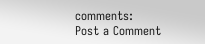comments:
Post a Comment